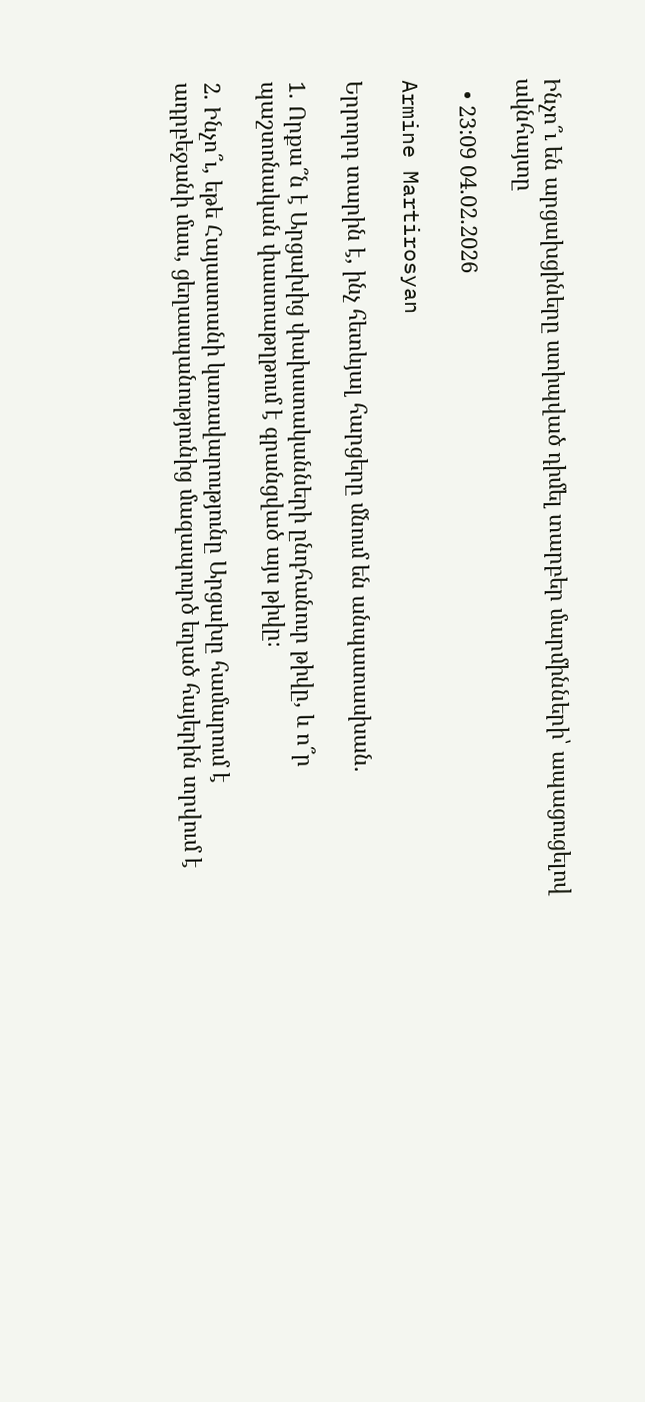Ինչո՞ւ են արցախցիները ստիպված դիմել տարբեր մարմինների՝ ապացուցելով ակնհայտը

  • 23:09 04.02.2026

Armine Martirosyan

Երրորդ տարին է, ինչ հետևյալ հարցերը մնում են անպատասխան.

1. Որքա՞ն է Արցախից փախստականների ընդհանուր թիվը, և ո՞ր պաշտոնական փաստաթղթում է գրանցված այս թիվը։

2. Ինչո՞ւ, եթե Հայաստանի կառավարությունը Արցախը համարում է ադրբեջանի մաս, ցեղասպանությունից մազապուրծ եղած հայերին տրվում է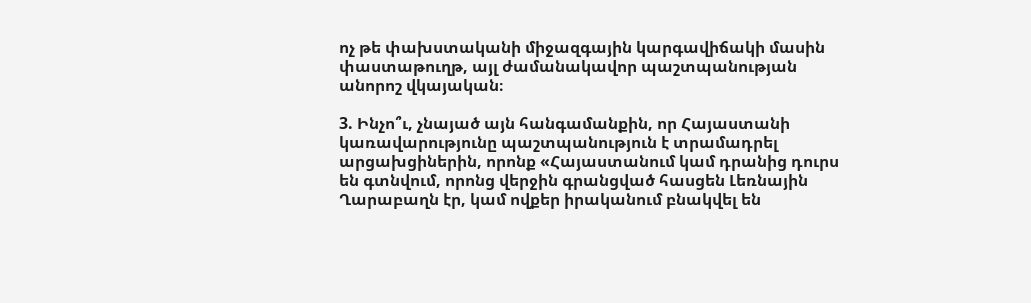ոչ թե փախստականի միջազգային կարգավիճակի մասին փաստաթուղթ, այլ ժամանակավոր պաշտպանության անորոշ վկայական։

3. Ինչո՞ւ, չնայած այն հանգամանքին, որ Հայաստանի կառավարությունը պաշտպանություն է տրամադրել արցախցիներին, որոնք «Հայաստանում կամ դրանից դուրս են գտնվում, որոնց վերջին գրանցված հասցեն Լեռնային Ղարաբաղն էր, կամ ովքեր իրականում բնակվել են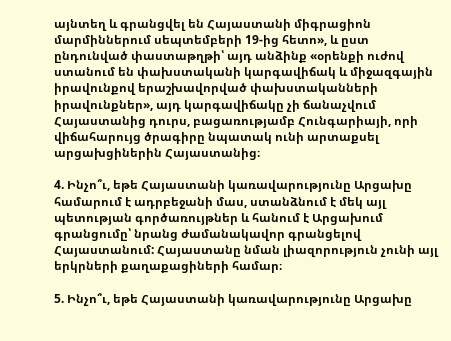այնտեղ և գրանցվել են Հայաստանի միգրացիոն մարմիններում սեպտեմբերի 19-ից հետո», և ըստ ընդունված փաստաթղթի՝ այդ անձինք «օրենքի ուժով ստանում են փախստականի կարգավիճակ և միջազգային իրավունքով երաշխավորված փախստականների իրավունքներ», այդ կարգավիճակը չի ճանաչվում Հայաստանից դուրս, բացառությամբ Հունգարիայի, որի վիճահարույց ծրագիրը նպատակ ունի արտաքսել արցախցիներին Հայաստանից։

4. Ինչո՞ւ, եթե Հայաստանի կառավարությունը Արցախը համարում է ադրբեջանի մաս, ստանձնում է մեկ այլ պետության գործառույթներ և հանում է Արցախում գրանցումը՝ նրանց ժամանակավոր գրանցելով Հայաստանում: Հայաստանը նման լիազորություն չունի այլ երկրների քաղաքացիների համար։

5. Ինչո՞ւ, եթե Հայաստանի կառավարությունը Արցախը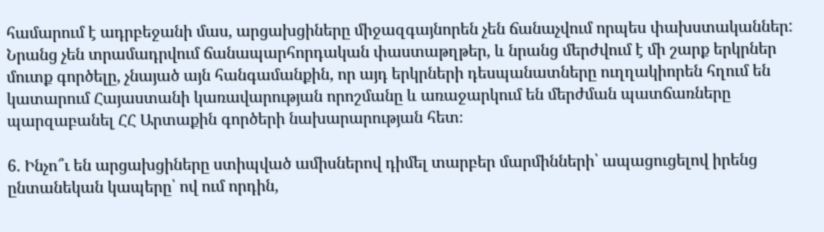համարում է ադրբեջանի մաս, արցախցիները միջազգայնորեն չեն ճանաչվում որպես փախստականներ: Նրանց չեն տրամադրվում ճանապարհորդական փաստաթղթեր, և նրանց մերժվում է մի շարք երկրներ մուտք գործելը, չնայած այն հանգամանքին, որ այդ երկրների դեսպանատները ուղղակիորեն հղում են կատարում Հայաստանի կառավարության որոշմանը և առաջարկում են մերժման պատճառները պարզաբանել ՀՀ Արտաքին գործերի նախարարության հետ։

6. Ինչո՞ւ են արցախցիները ստիպված ամիսներով դիմել տարբեր մարմինների՝ ապացուցելով իրենց ընտանեկան կապերը՝ ով ում որդին,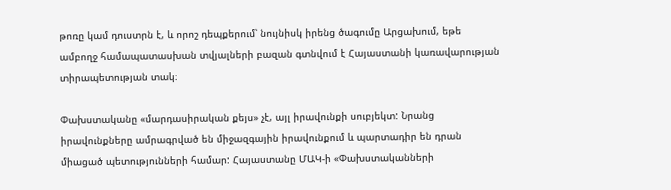թոռը կամ դուստրն է, և որոշ դեպքերում՝ նույնիսկ իրենց ծագումը Արցախում, եթե ամբողջ համապատասխան տվյալների բազան գտնվում է Հայաստանի կառավարության տիրապետության տակ։

Փախստականը «մարդասիրական քեյս» չէ, այլ իրավունքի սուբյեկտ: Նրանց իրավունքները ամրագրված են միջազգային իրավունքում և պարտադիր են դրան միացած պետությունների համար: Հայաստանը ՄԱԿ-ի «Փախստականների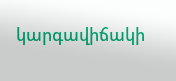կարգավիճակի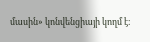մասին» կոնվենցիայի կողմ է։